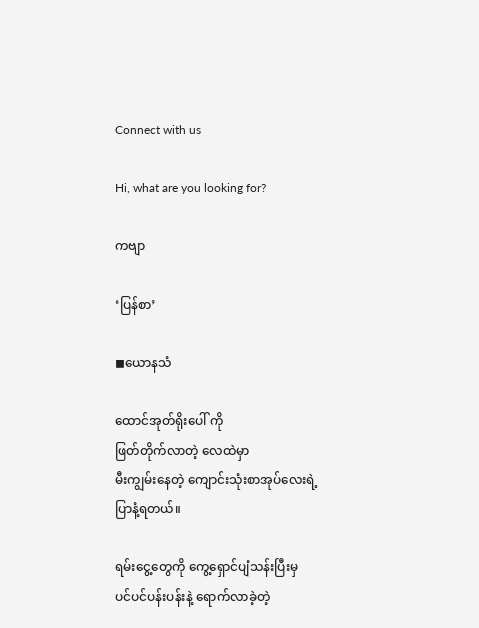Connect with us

Hi, what are you looking for?

ကဗျာ

‘ပြန်စာ’

◼ယောနသံ

ထောင်အုတ်ရိုးပေါ် ကို
ဖြတ်တိုက်လာတဲ့ လေထဲမှာ
မီးကျွမ်းနေတဲ့ ကျောင်းသုံးစာအုပ်လေးရဲ့
ပြာနံ့ရတယ်။

ရမ်းငွေ့တွေကို ကွေ့ရှောင်ပျံသန်းပြီးမှ
ပင်ပင်ပန်းပန်းနဲ့ ရောက်လာခဲ့တဲ့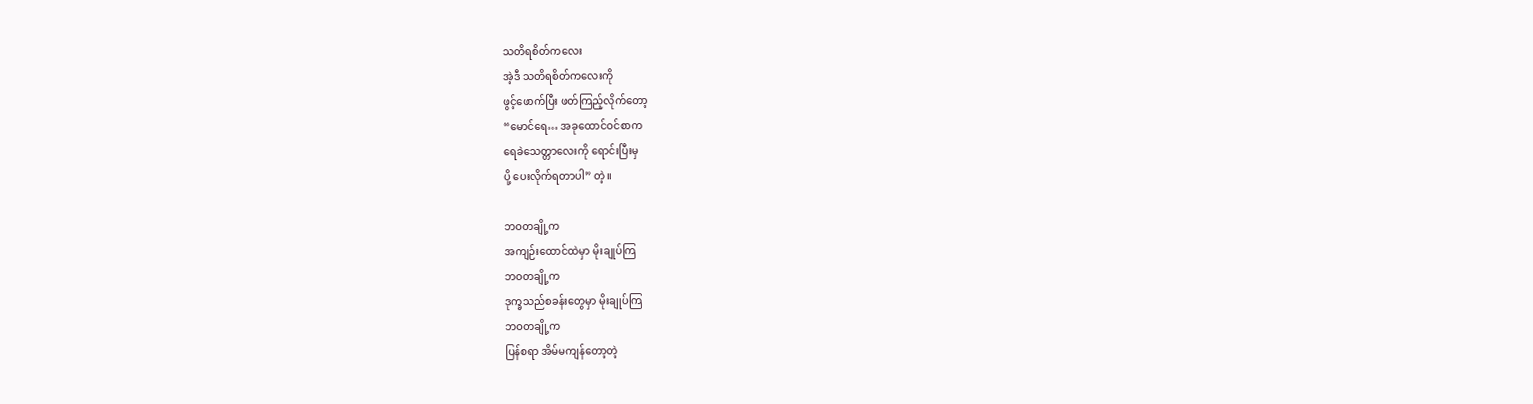သတိရစိတ်ကလေး
အဲ့ဒီ သတိရစိတ်ကလေးကို
ဖွင့်ဖောက်ပြီး ဖတ်ကြည့်လိုက်တော့
“မောင်ရေ… အခုထောင်ဝင်စာက
ရေခဲသေတ္တာလေးကို ရောင်းပြီးမှ
ပို့ ပေးလိုက်ရတာပါ” တဲ့။

ဘဝတချို့က
အကျဉ်းထောင်ထဲမှာ မိုးချုပ်ကြ
ဘဝတချို့က
ဒုက္ခသည်စခန်းတွေမှာ မိုးချုပ်ကြ
ဘဝတချို့က
ပြန်စရာ အိမ်မကျန်တော့တဲ့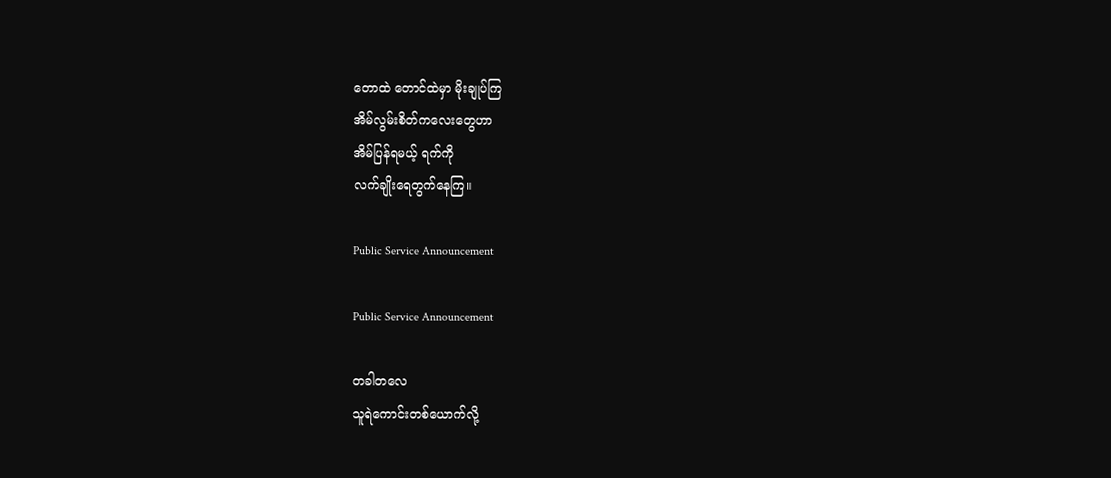တောထဲ တောင်ထဲမှာ မိုးချုပ်ကြ
အိမ်လွမ်းစိတ်ကလေး‌တွေဟာ
အိမ်ပြန်ရမယ့် ရက်ကို
လက်ချိုးရေတွက်နေကြ။

Public Service Announcement

Public Service Announcement

တခါတလေ
သူရဲကောင်းတစ်‌ယောက်လို့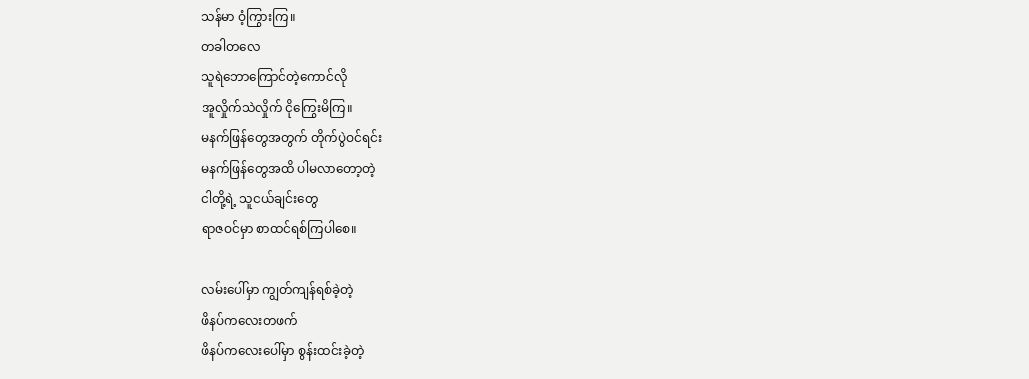သန်မာ ဝံ့ကြွားကြ။
တခါတလေ
သူရဲဘောကြောင်တဲ့ကောင်လို
အူလှိုက်သဲလှိုက် ငိုကြွေးမိကြ။
မနက်ဖြန်တွေအတွက် တိုက်ပွဲဝင်ရင်း
မနက်ဖြန်တွေအထိ ပါမလာတော့တဲ့
ငါတို့ရဲ့ သူငယ်ချင်းတွေ
ရာဇဝင်မှာ စာထင်ရစ်ကြပါစေ။

လမ်းပေါ်မှာ ကျွတ်ကျန်ရစ်ခဲ့တဲ့
ဖိနပ်ကလေးတဖက်
ဖိနပ်က‌လေးပေါ်မှာ စွန်းထင်းခဲ့တဲ့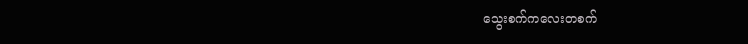သွေးစက်ကလေးတစက်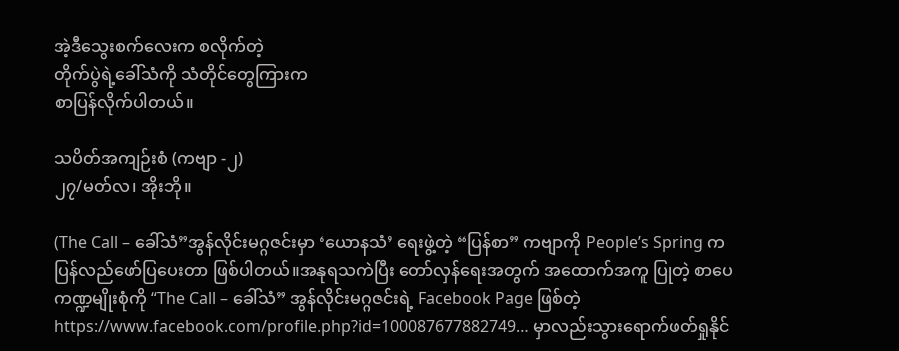အဲ့ဒီသွေးစက်‌လေးက စလိုက်တဲ့
တိုက်ပွဲရဲ့ခေါ်သံကို သံတိုင်တွေကြားက
စာပြန်လိုက်ပါတယ်။

သပိတ်အကျဉ်းစံ (ကဗျာ -၂)
၂၇/မတ်လ၊ အိုးဘို။

(The Call – ခေါ်သံ”အွန်လိုင်းမဂ္ဂဇင်းမှာ ‘ယောနသံ’ ရေးဖွဲ့တဲ့ “ပြန်စာ” ကဗျာကို People’s Spring က ပြန်လည်ဖော်ပြပေးတာ ဖြစ်ပါတယ်။အနုရသကဲပြီး တော်လှန်ရေးအတွက် အထောက်အကူ ပြုတဲ့ စာပေကဏ္ဍမျိုးစုံကို “The Call – ခေါ်သံ” အွန်လိုင်းမဂ္ဂဇင်းရဲ့ Facebook Page ဖြစ်တဲ့ https://www.facebook.com/profile.php?id=100087677882749… မှာလည်းသွားရောက်ဖတ်ရှုနိုင်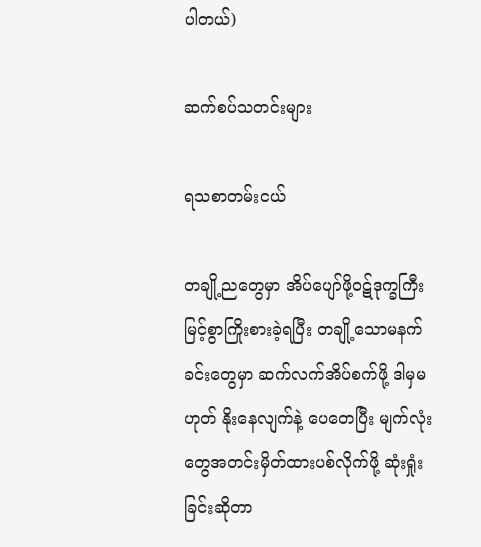ပါတယ်)

ဆက်စပ်သတင်းများ

ရသစာတမ်းငယ်

တချို့ညတွေမှာ အိပ်ပျော်ဖို့ဝဋ်ဒုက္ခကြီးမြင့်စွာကြိုးစားခဲ့ရပြီး တချို့သောမနက်ခင်းတွေမှာ ဆက်လက်အိပ်စက်ဖို့ ဒါမှမဟုတ် နိုးနေလျက်နဲ့ ပေတေပြီး မျက်လုံးတွေအတင်းမှိတ်ထားပစ်လိုက်ဖို့ ဆုံးရှုံးခြင်းဆိုတာ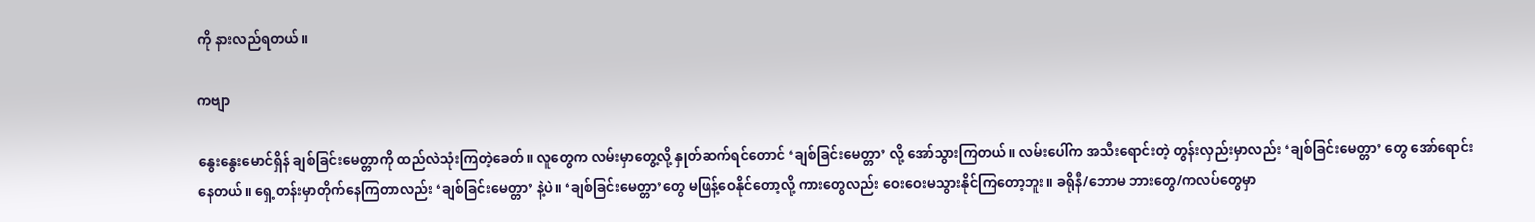ကို နားလည်ရတယ်။

ကဗျာ

နွေးနွေးမောင်ရှိန် ချစ်ခြင်းမေတ္တာကို ထည်လဲသုံးကြတဲ့ခေတ်။ လူတွေက လမ်းမှာတွေ့လို့ နှုတ်ဆက်ရင်တောင် ‘ချစ်ခြင်းမေတ္တာ’ လို့ အော်သွားကြတယ်။ လမ်းပေါ်က အသီးရောင်းတဲ့ တွန်းလှည်းမှာလည်း ‘ချစ်ခြင်းမေတ္တာ’ တွေ အော်ရောင်းနေတယ်။ ရှေ့တန်းမှာတိုက်နေကြတာလည်း ‘ချစ်ခြင်းမေတ္တာ’ နဲ့ပဲ။ ‘ချစ်ခြင်းမေတ္တာ’တွေ မဖြန့်ဝေနိုင်တော့လို့ ကားတွေလည်း ဝေးဝေးမသွားနိုင်ကြတော့ဘူး။ ခရိုနီ/ဘောမ ဘားတွေ/ကလပ်တွေမှာ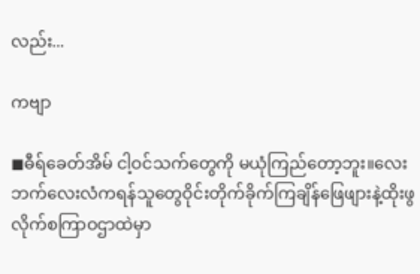လည်း...

ကဗျာ

◼ဓီရ်ခေတ်အိမ် ငါ့ဝင်သက်တွေကို မယုံကြည်တော့ဘူး။လေးဘက်လေးလံကရန်သူတွေဝိုင်းတိုက်ခိုက်ကြချိန်ဖြေဖျားနဲ့ထိုးဖွလိုက်စကြာဝဌာထဲမှာ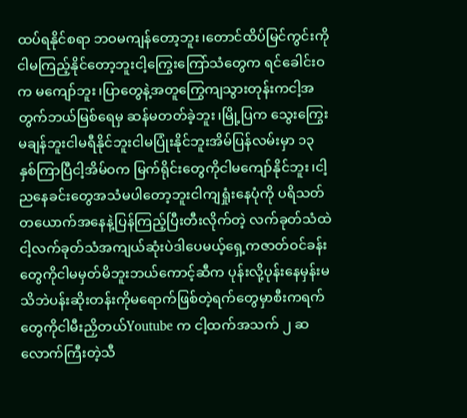ထပ်ရနိုင်စရာ ဘဝမကျန်တော့ဘူး၊တောင်ထိပ်မြင်ကွင်းကို ငါမကြည့်နိုင်တော့ဘူးငါ့ကြွေးကြော်သံတွေက ရင်ခေါင်းဝက မကျော်ဘူး၊ပြာတွေနဲ့အတူကြွေကျသွားတုန်းကငါ့အတွက်ဘယ်မြစ်ရေမှ ဆန်မတတ်ခဲ့ဘူး၊မြို့ပြက သွေးကြွေးမချန်ဘူးငါမရီနိုင်ဘူးငါမပြုံးနိုင်ဘူးအိမ်ပြန်လမ်းမှာ ၁၃ နှစ်ကြာပြီငါ့အိမ်ဝက မြက်ရိုင်းတွေကိုငါမကျော်နိုင်ဘူး၊ငါ့ညနေခင်းတွေအသံမပါတော့ဘူးငါကျရှုံးနေပုံကို ပရိသတ်တယောက်အနေနဲ့ပြန်ကြည့်ပြီးတီးလိုက်တဲ့ လက်ခုတ်သံထဲငါ့လက်ခုတ်သံအကျယ်ဆုံးပဲဒါပေမယ့်ရှေ့ကဇာတ်ဝင်ခန်းတွေကိုငါမမှတ်မိဘူးဘယ်ကောင့်ဆီက ပုန်းလို့ပုန်းနေမှန်းမသိဘဲပန်းဆိုးတန်းကိုမရောက်ဖြစ်တဲ့ရက်တွေမှာစီးကရက်တွေကိုငါမီးညှိတယ်Youtube က ငါ့ထက်အသက် ၂ ဆလောက်ကြီးတဲ့သီ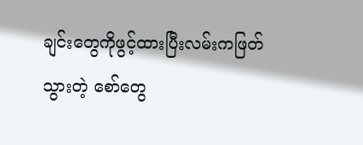ချင်းတွေကိုဖွင့်ထားပြီးလမ်းကဖြတ်သွားတဲ့ စော်တွေ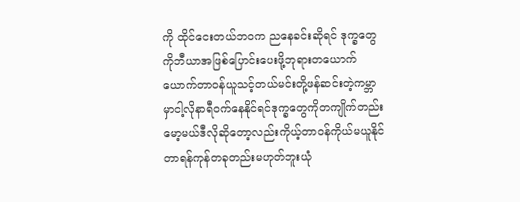ကို ထိုင်ငေးတယ်ဘဝက ညနေခင်းဆိုရင် ဒုက္ခတွေကိုဘီယာအဖြစ်ပြောင်းပေးဖို့ဘုရားတယောက်ယောက်တာဝန်ယူသင့်တယ်မင်းတို့ဖန်ဆင်းတဲ့ကမ္ဘာမှာငါ့လိုနာရီဝက်နေနိုင်ရင်ဒုက္ခတွေကိုတကျိုက်တည်းမော့မယ်ဒီလိုဆိုတော့လည်းကိုယ့်တာဝန်ကိုယ်မယူနိုင်တာရန်ကုန်တခုတည်းမဟုတ်ဘူးယုံ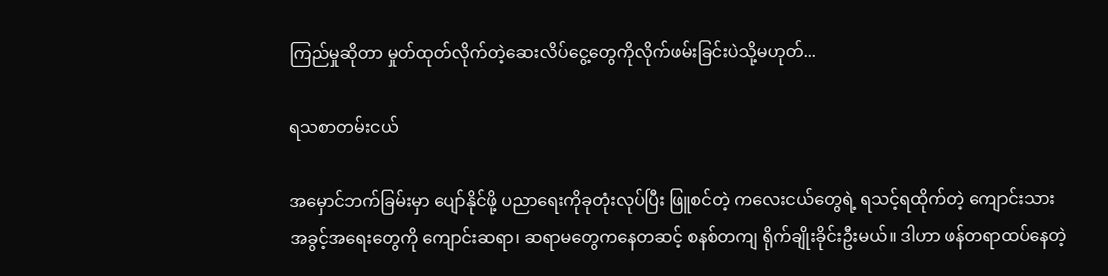ကြည်မှုဆိုတာ မှုတ်ထုတ်လိုက်တဲ့ဆေးလိပ်ငွေ့တွေကိုလိုက်ဖမ်းခြင်းပဲသို့မဟုတ်...

ရသစာတမ်းငယ်

အမှောင်ဘက်ခြမ်းမှာ ပျော်နိုင်ဖို့ ပညာရေးကိုခုတုံးလုပ်ပြီး ဖြူစင်တဲ့ ကလေးငယ်တွေရဲ့ ရသင့်ရထိုက်တဲ့ ကျောင်းသား အခွင့်အရေးတွေကို ကျောင်းဆရာ၊ ဆရာမတွေကနေတဆင့် စနစ်တကျ ရိုက်ချိုးခိုင်းဦးမယ်။ ဒါဟာ ဖန်တရာထပ်နေတဲ့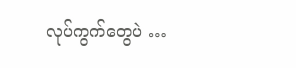လုပ်ကွက်တွေပဲ …